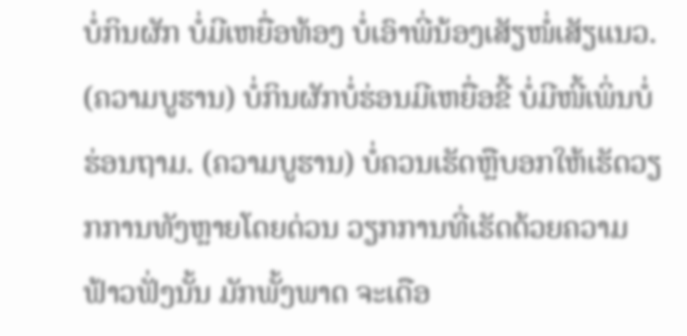ບໍ່ກິນຜັກ ບໍ່ມີເຫຍື່ອທ້ອງ ບໍ່ເອົາພີ່ນ້ອງເສັຽໜໍ່ເສັຽແນວ. (ຄວາມບູຮານ) ບໍ່ກິນຜັກບໍ່ຮ່ອນມີເຫຍື່ອຂີ້ ບໍ່ມີໜີ້ເພິ່ນບໍ່ຮ່ອນຖາມ. (ຄວາມບູຮານ) ບໍ່ຄວນເຮັດຫຼືບອກໃຫ້ເຮັດວຽກການທັງຫຼາຍໂດຍດ່ວນ ວຽກການທີ່ເຮັດດ້ວຍຄວາມຟ້າວຟັ່ງນັ້ນ ມັກພັ້ງພາດ ຈະເດືອ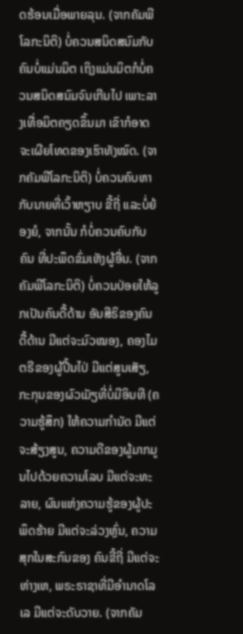ດຮ້ອນເມື່ອພາຍລຸນ. (ຈາກຄັມພີໂລກະນິຕິ) ບໍ່ຄວນສນິດສນົມກັບຄົນບໍ່ແມ່ນມິຕ ເຖິງແມ່ນມິຕກໍບໍ່ຄວນສນິດສນົມຈົນເກີນໄປ ເພາະລາງເທື່ອມິຕຄຽດຂຶ້ນມາ ເຂົາກໍອາດຈະເຜີຍໂທດຂອງເຮົາທັງໝົດ. (ຈາກຄັມພີໂລກະນິຕິ) ບໍ່ຄວນຄົບຫາກັບນາຍທີ່ເວົ້າຫຽາບ ຂີ້ຖີ່ ແລະບໍ່ຍ້ອງຍໍ, ຈາກນັ້ນ ກໍບໍ່ຄວນຄົບກັບຄົນ ທີ່ປະພຶດຂົ່ມເຫັງຜູ້ອື່ນ. (ຈາກຄັມພີໂລກະນິຕິ) ບໍ່ຄວນປ່ອຍໃຫ້ລູກເປັນຄົນດື້ດ້ານ ອັນສີຣິຂອງຄົນດື້ດ້ານ ມີແຕ່ຈະມົວໝອງ, ຄອງໄມຕຣີຂອງຜູ້ປີ້ນໄປ່ ມີແຕ່ສູນເສັຽ, ກະກຸນຂອງຜົວເມັຽທີ່ບໍ່ມີອິນທີ (ຄວາມຮູ້ສຶກ) ໃຫ້ຄວາມກຳນັດ ມີແຕ່ຈະສ້ຽງສູນ, ຄວາມດີຂອງຜູ້ມາກມູນໄປດ້ວຍຄວາມໂລບ ມີແຕ່ຈະທະລາຍ, ຜົນແຫ່ງຄວາມຮູ້ຂອງຜູ້ປະພຶດຮ້າຍ ມີແຕ່ຈະລ່ວງຫຼົ່ນ, ຄວາມສຸກໃນສະກົນຂອງ ຄົນຂີ້ຖີ່ ມີແຕ່ຈະຫ່າງເຫ, ພຣະຣາຊາທີ່ມີອຳນາດໂລເລ ມີແຕ່ຈະດັບວາຍ. (ຈາກຄັມ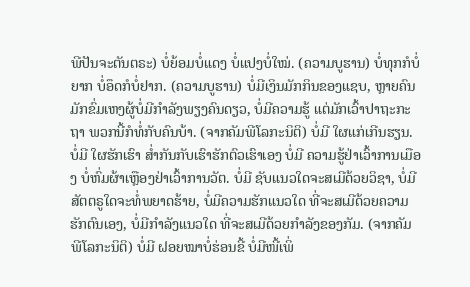ພີປັນຈະຕັນຕຣະ) ບໍ່ຍ້ອມບໍ່ແດງ ບໍ່ແປງບໍ່ໃໝ່. (ຄວາມບູຮານ) ບໍ່ທຸກກໍບໍ່ຍາກ ບໍ່ອຶດກໍບໍ່ຢາກ. (ຄວາມບູຮານ) ບໍ່ມີເງິນມັກກິນຂອງແຊບ, ຫຼາຍຄົນມັກຂົ່ມເຫງຜູ້ບໍ່ມີກຳລັງພຽງຄົນດຽວ, ບໍ່ມີຄວາມຮູ້ ແຕ່ມັກເວົ້າປາຖະກະຖາ ພວກນີ້ກໍທໍ່ກັບຄົນບ້າ. (ຈາກຄັມພີໂລກະນິຕິ) ບໍ່ມີ ໃຜແກ່ເກີນຮຽນ. ບໍ່ມີ ໃຜຮັກເຮົາ ສ່ຳກັນກັບເຮົາຮັກຕົວເຮົາເອງ ບໍ່ມີ ຄວາມຮູ້ຢ່າເວົ້າການເມືອງ ບໍ່ຫົ່ມຜ້າເຫຼືອງຢ່າເວົ້າການວັຕ. ບໍ່ມີ ຊັບແນວໃດຈະສເມີດ້ວຍວິຊາ, ບໍ່ມີສັຕຕຣູໃດຈະທໍ່ພຍາດຮ້າຍ, ບໍ່ມີຄວາມຮັກແນວໃດ ທີ່ຈະສເມີດ້ວຍຄວາມຮັກຕົນເອງ, ບໍ່ມີກຳລັງແນວໃດ ທີ່ຈະສເມີດ້ວຍກຳລັງຂອງກັມ. (ຈາກຄັມພີໂລກະນິຕິ) ບໍ່ມີ ຝອຍໝາບໍ່ຮ່ອນຂີ້ ບໍ່ມີໜີ້ເພິ່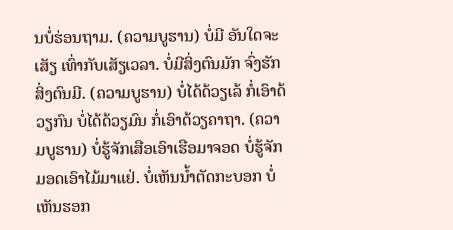ນບໍ່ຮ່ອນຖາມ. (ຄວາມບູຮານ) ບໍ່ມີ ອັນໃດຈະເສັຽ ເທົ່າກັບເສັຽເວລາ. ບໍ່ມີສິ່ງຕົນມັກ ຈົ່ງຮັກສິ່ງຕົນມີ. (ຄວາມບູຮານ) ບໍ່ໄດ້ດ້ວຽເລ້ ກໍ່ເອົາດ້ວຽກົນ ບໍ່ໄດ້ດ້ວຽມົນ ກໍ່ເອົາດ້ວຽຄາຖາ. (ຄວາມບູຮານ) ບໍ່ຮູ້ຈັກເສືອເອົາເຮືອມາຈອດ ບໍ່ຮູ້ຈັກມອດເອົາໄມ້ມາແຢ່. ບໍ່ເຫັນນ້ຳຕັດກະບອກ ບໍ່ເຫັນຮອກ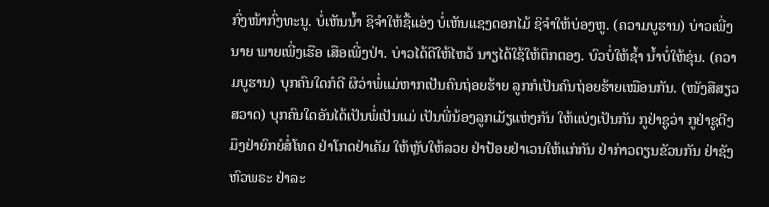ກົ່ງໜ້າກົ່ງທະນູ. ບໍ່ເຫັນນ້ຳ ຊິຈຳໃຫ້ຊື້ແອ່ງ ບໍ່ເຫັນແຊງດອກໄມ້ ຊິຈຳໃຫ້ບ່ອງຫູ. (ຄວາມບູຮານ) ບ່າວເພີ່ງນາຍ ພາຍເພີ່ງເຮືອ ເສືອເພີ່ງປ່າ. ບ່າວໄດ້ດີໃຫ້ໄຫວ້ ນາຽໄດ້ໃຊ້ໃຫ້ຕຶກຕອງ. ບົວບໍ່ໃຫ້ຊ້ຳ ນ້ຳບໍ່ໃຫ້ຂຸ່ນ. (ຄວາມບູຮານ) ບຸກຄົນໃດກໍດີ ຜິວ່າພໍ່ແມ່ຫາກເປັນຄົນຖ່ອຍຮ້າຍ ລູກກໍເປັນຄົນຖ່ອຍຮ້າຍເໝືອນກັນ. (ໜັງສືສຽວສວາດ) ບຸກຄົນໃດອັນໄດ້ເປັນພໍ່ເປັນແມ່ ເປັນພີ່ນ້ອງລູກເມັຽແຫ່ງກັນ ໃຫ້ແບ່ງເປັນກັນ ກູຢ່າຊູວ່າ ກູຢ່າຊູຕີງ ມຶງຢ່າຍົກຍໍສໍ່ໂທດ ຢ່າໂກດຢ່າເຄັມ ໃຫ້ຫຼັບໃຫ້ລວຍ ຢ່າປ້ອຍຢ່າເວນໃຫ້ແກ່ກັນ ຢ່າກ່າວຕຽນຂັວນກັນ ຢ່າຊັງຫົວພຣະ ຢ່າລະ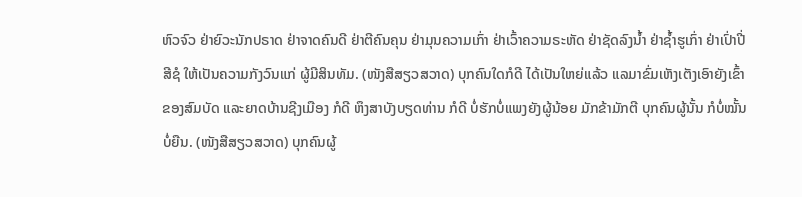ຫົວຈົວ ຢ່າຍົວະນັກປຣາດ ຢ່າຈາດຄົນດີ ຢ່າຕີຄົນຄຸນ ຢ່າມຸນຄວາມເກົ່າ ຢ່າເວົ້າຄວາມຣະຫັດ ຢ່າຊັດລົງນ້ຳ ຢ່າຊ້ຳຮູເກົ່າ ຢ່າເປົ່າປີ່ສີຊໍ ໃຫ້ເປັນຄວາມກັງວົນແກ່ ຜູ້ມີສິນທັມ. (ໜັງສືສຽວສວາດ) ບຸກຄົນໃດກໍດີ ໄດ້ເປັນໃຫຍ່ແລ້ວ ແລມາຂົ່ມເຫັງເຕັງເອົາຍັງເຂົ້າຂອງສົມບັດ ແລະຍາດບ້ານຊີງເມືອງ ກໍດີ ຫຶງສາບັງບຽດທ່ານ ກໍດີ ບໍ່ຮັກບໍ່ແພງຍັງຜູ້ນ້ອຍ ມັກຂ້າມັກຕີ ບຸກຄົນຜູ້ນັ້ນ ກໍບໍ່ໝັ້ນບໍ່ຍືນ. (ໜັງສືສຽວສວາດ) ບຸກຄົນຜູ້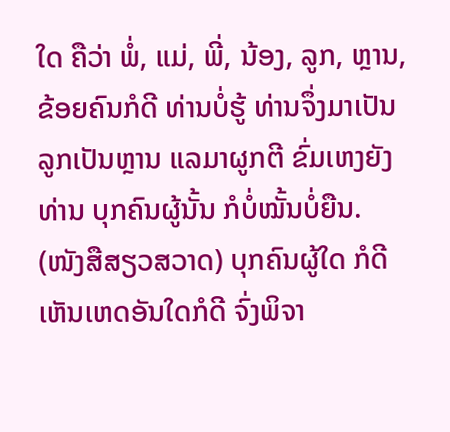ໃດ ຄືວ່າ ພໍ່, ແມ່, ພີ່, ນ້ອງ, ລູກ, ຫຼານ, ຂ້ອຍຄົນກໍດີ ທ່ານບໍ່ຮູ້ ທ່ານຈຶ່ງມາເປັນລູກເປັນຫຼານ ແລມາຜູກຕີ ຂົ່ມເຫງຍັງທ່ານ ບຸກຄົນຜູ້ນັ້ນ ກໍບໍ່ໝັ້ນບໍ່ຍືນ. (ໜັງສືສຽວສວາດ) ບຸກຄົນຜູ້ໃດ ກໍດີ ເຫັນເຫດອັນໃດກໍດີ ຈົ່ງພິຈາ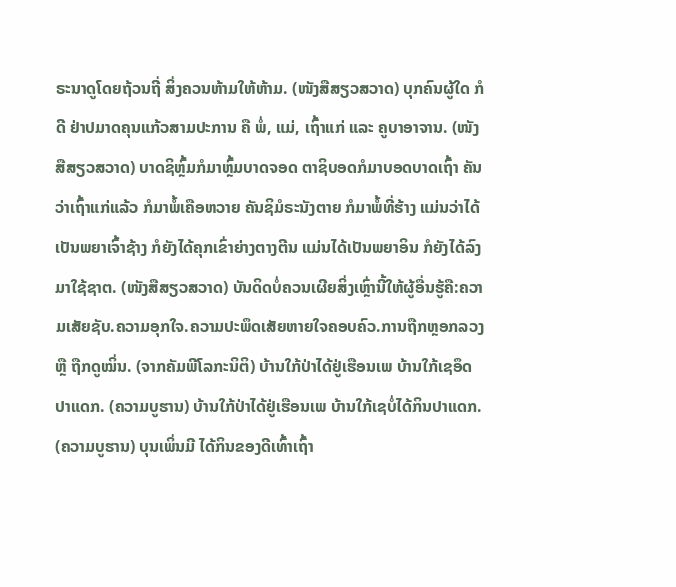ຣະນາດູໂດຍຖ້ວນຖີ່ ສິ່ງຄວນຫ້າມໃຫ້ຫ້າມ. (ໜັງສືສຽວສວາດ) ບຸກຄົນຜູ້ໃດ ກໍດີ ຢ່າປມາດຄຸນແກ້ວສາມປະການ ຄື ພໍ່, ແມ່, ເຖົ້າແກ່ ແລະ ຄູບາອາຈານ. (ໜັງສືສຽວສວາດ) ບາດຊິຫຼົ້ມກໍມາຫຼົ້ມບາດຈອດ ຕາຊິບອດກໍມາບອດບາດເຖົ້າ ຄັນວ່າເຖົ້າແກ່ແລ້ວ ກໍມາພໍ້ເຄືອຫວາຍ ຄັນຊິມໍຣະນັງຕາຍ ກໍມາພໍ້ທີ່ຮ້າງ ແມ່ນວ່າໄດ້ເປັນພຍາເຈົ້າຊ້າງ ກໍຍັງໄດ້ຄຸກເຂົ່າຍ່າງຕາງຕີນ ແມ່ນໄດ້ເປັນພຍາອິນ ກໍຍັງໄດ້ລົງມາໃຊ້ຊາຕ. (ໜັງສືສຽວສວາດ) ບັນດິດບໍ່ຄວນເຜີຍສິ່ງເຫຼົ່ານີ້ໃຫ້ຜູ້ອື່ນຮູ້ຄື:ຄວາມເສັຍຊັບ.ຄວາມອຸກໃຈ.ຄວາມປະພຶດເສັຍຫາຍໃຈຄອບຄົວ.ການຖືກຫຼອກລວງ ຫຼື ຖືກດູໝິ່ນ. (ຈາກຄັມພີໂລກະນິຕິ) ບ້ານໃກ້ປ່າໄດ້ຢູ່ເຮືອນເພ ບ້ານໃກ້ເຊອຶດປາແດກ. (ຄວາມບູຮານ) ບ້ານໃກ້ປ່າໄດ້ຢູ່ເຮືອນເພ ບ້ານໃກ້ເຊບໍ່ໄດ້ກິນປາແດກ. (ຄວາມບູຮານ) ບຸນເພິ່ນມີ ໄດ້ກິນຂອງດີເທົ້າເຖົ້າ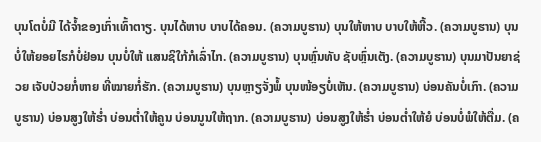ບຸນໂຕບໍ່ມີ ໄດ້ຈ້ຳຂອງເກົ່າເທົ້າຕາຽ. ບຸນໄດ້ຫາບ ບາບໄດ້ຄອນ. (ຄວາມບູຮານ) ບຸນໃຫ້ຫາບ ບາບໃຫ້ຫີ້ວ. (ຄວາມບູຮານ) ບຸນບໍ່ໃຫ້ຍອຍໄຮກໍບໍ່ຢ່ອນ ບຸນບໍ່ໃຫ້ ແສນຊິໃກ້ກໍເລົ່າໄກ. (ຄວາມບູຮານ) ບຸນຫຼົ່ນທັບ ຊັບຫຼົ່ນເຕັງ. (ຄວາມບູຮານ) ບຸນມາປັນຍາຊ່ວຍ ເຈັບປ່ວຍກໍ່ຫາຍ ທີ່ໝາຍກໍ່ຮັກ. (ຄວາມບູຮານ) ບຸນຫຼາຽຈັ່ງພໍ້ ບຸນໜ້ອຽບໍ່ເຫັນ. (ຄວາມບູຮານ) ບ່ອນຄັນບໍ່ເກົາ. (ຄວາມບູຮານ) ບ່ອນສູງໃຫ້ຮ່ຳ ບ່ອນຕ່ຳໃຫ້ຄູນ ບ່ອນນູນໃຫ້ຖາກ. (ຄວາມບູຮານ) ບ່ອນສູງໃຫ້ຮ່ຳ ບ່ອນຕ່ຳໃຫ້ຍໍ ບ່ອນບໍ່ພໍໃຫ້ຕື່ມ. (ຄ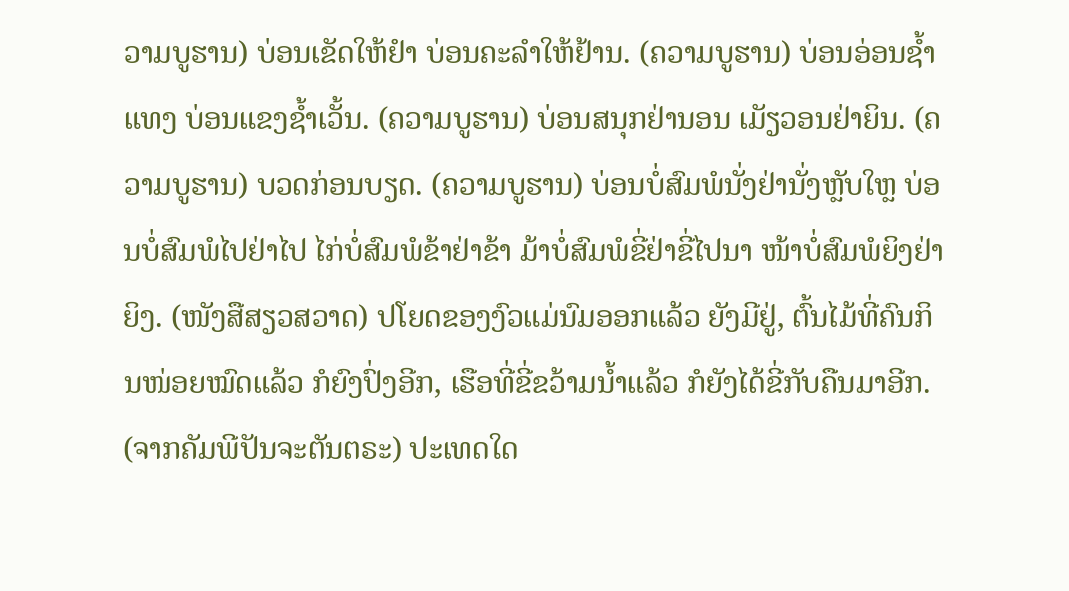ວາມບູຮານ) ບ່ອນເຂັດໃຫ້ຢຳ ບ່ອນຄະລຳໃຫ້ຢ້ານ. (ຄວາມບູຮານ) ບ່ອນອ່ອນຊ້ຳແທງ ບ່ອນແຂງຊ້ຳເວັ້ນ. (ຄວາມບູຮານ) ບ່ອນສນຸກຢ່ານອນ ເມັຽວອນຢ່າຍິນ. (ຄວາມບູຮານ) ບວດກ່ອນບຽດ. (ຄວາມບູຮານ) ບ່ອນບໍ່ສົມພໍນັ່ງຢ່ານັ່ງຫຼັບໃຫຼ ບ່ອນບໍ່ສົມພໍໄປຢ່າໄປ ໄກ່ບໍ່ສົມພໍຂ້າຢ່າຂ້າ ມ້າບໍ່ສົມພໍຂີ່ຢ່າຂີ່ໄປນາ ໜ້າບໍ່ສົມພໍຍິງຢ່າຍິງ. (ໜັງສືສຽວສວາດ) ປໂຍດຂອງງົວແມ່ນົມອອກແລ້ວ ຍັງມີຢູ່, ຕົ້ນໄມ້ທີ່ຄົນກິນໜ່ອຍໝົດແລ້ວ ກໍຍົງປົ່ງອີກ, ເຮືອທີ່ຂີ່ຂວ້າມນ້ຳແລ້ວ ກໍຍັງໄດ້ຂີ່ກັບຄືນມາອີກ. (ຈາກຄັມພີປັນຈະຕັນຕຣະ) ປະເທດໃດ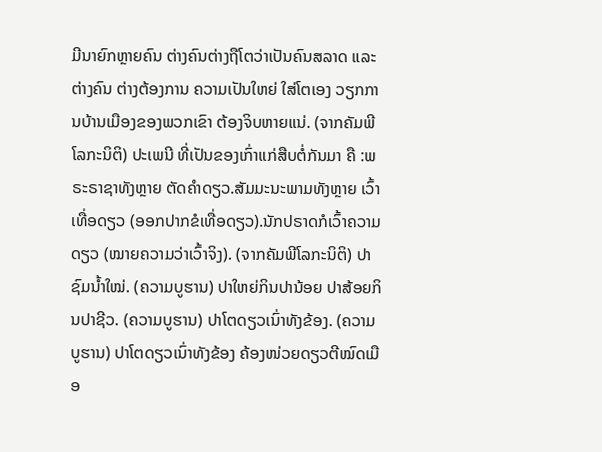ມີນາຍົກຫຼາຍຄົນ ຕ່າງຄົນຕ່າງຖືໂຕວ່າເປັນຄົນສລາດ ແລະຕ່າງຄົນ ຕ່າງຕ້ອງການ ຄວາມເປັນໃຫຍ່ ໃສ່ໂຕເອງ ວຽກການບ້ານເມືອງຂອງພວກເຂົາ ຕ້ອງຈິບຫາຍແນ່. (ຈາກຄັມພີໂລກະນິຕິ) ປະເພນີ ທີ່ເປັນຂອງເກົ່າແກ່ສືບຕໍ່ກັນມາ ຄື :ພຣະຣາຊາທັງຫຼາຍ ຕັດຄຳດຽວ.ສັມມະນະພາມທັງຫຼາຍ ເວົ້າເທື່ອດຽວ (ອອກປາກຂໍເທື່ອດຽວ).ນັກປຣາດກໍເວົ້າຄວາມດຽວ (ໝາຍຄວາມວ່າເວົ້າຈິງ). (ຈາກຄັມພີໂລກະນິຕິ) ປາຊົມນ້ຳໃໝ່. (ຄວາມບູຮານ) ປາໃຫຍ່ກິນປານ້ອຍ ປາສ້ອຍກິນປາຊີວ. (ຄວາມບູຮານ) ປາໂຕດຽວເນົ່າທັງຂ້ອງ. (ຄວາມບູຮານ) ປາໂຕດຽວເນົ່າທັງຂ້ອງ ຄ້ອງໜ່ວຍດຽວຕີໝົດເມືອ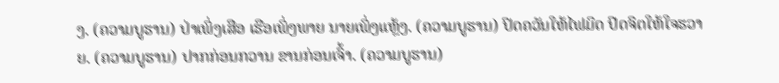ງ. (ຄວາມບູຮານ) ປ່າເພິ່ງເສືອ ເຮືອເພິ່ງພາຍ ນາຍເພິ່ງແຫຼ້ງ. (ຄວາມບູຮານ) ປິດຄວັນໃຫ້ໄຟມິດ ປິດຈິຕໃຫ້ໃຈຮວາຍ. (ຄວາມບູຮານ) ປາກກ່ອນກວານ ຂານກ່ອນເຈົ້າ. (ຄວາມບູຮານ)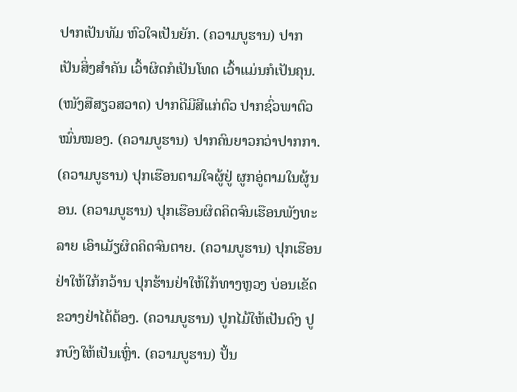ປາກເປັນທັມ ຫົວໃຈເປັນຍັກ. (ຄວາມບູຮານ) ປາກ ເປັນສິ່ງສຳຄັນ ເວົ້າຜິດກໍເປັນໂທດ ເວົ້າແມ່ນກໍເປັນຄຸນ. (ໜັງສືສຽວສວາດ) ປາກດີມີສີແກ່ຕົວ ປາກຊົ່ວພາຕົວໝົ່ນໝອງ. (ຄວາມບູຮານ) ປາກຄົນຍາວກວ່າປາກກາ. (ຄວາມບູຮານ) ປຸກເຮືອນຕາມໃຈຜູ້ຢູ່ ຜູກອູ່ຕາມໃນຜູ້ນອນ. (ຄວາມບູຮານ) ປຸກເຮືອນຜິດຄິດຈົນເຮືອນພັງທະລາຍ ເອົາເມັຽຜິດຄິດຈົນຕາຍ. (ຄວາມບູຮານ) ປຸກເຮືອນຢ່າໃຫ້ໃກ້ກວ້ານ ປຸກຮ້ານຢ່າໃຫ້ໃກ້ທາງຫຼວງ ບ່ອນເຂັດຂວາງຢ່າໄດ້ຕ້ອງ. (ຄວາມບູຮານ) ປູກໄມ້ໃຫ້ເປັນດົງ ປູກບົງໃຫ້ເປັນເຫຼົ່າ. (ຄວາມບູຮານ) ປັ້ນ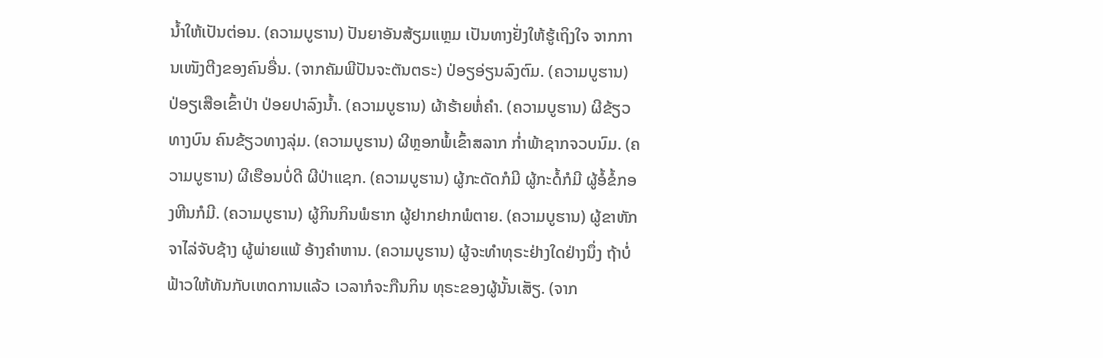ນ້ຳໃຫ້ເປັນຕ່ອນ. (ຄວາມບູຮານ) ປັນຍາອັນສ້ຽມແຫຼມ ເປັນທາງຢັ່ງໃຫ້ຮູ້ເຖິງໃຈ ຈາກການເໜັງຕີງຂອງຄົນອື່ນ. (ຈາກຄັມພີປັນຈະຕັນຕຣະ) ປ່ອຽອ່ຽນລົງຕົມ. (ຄວາມບູຮານ) ປ່ອຽເສືອເຂົ້າປ່າ ປ່ອຍປາລົງນ້ຳ. (ຄວາມບູຮານ) ຜ້າຮ້າຍຫໍ່ຄຳ. (ຄວາມບູຮານ) ຜີຂ້ຽວທາງບົນ ຄົນຂ້ຽວທາງລຸ່ມ. (ຄວາມບູຮານ) ຜີຫຼອກພໍ້ເຂົ້າສລາກ ກ່ຳພ້າຊາກຈວບນົມ. (ຄວາມບູຮານ) ຜີເຮືອນບໍ່ດີ ຜີປ່າແຊກ. (ຄວາມບູຮານ) ຜູ້ກະດັດກໍມີ ຜູ້ກະດໍ້ກໍມີ ຜູ້ອໍ້ຂໍ້ກອງຫີນກໍມີ. (ຄວາມບູຮານ) ຜູ້ກິນກິນພໍຮາກ ຜູ້ຢາກຢາກພໍຕາຍ. (ຄວາມບູຮານ) ຜູ້ຂາຫັກຈາໄລ່ຈັບຊ້າງ ຜູ້ພ່າຍແພ້ ອ້າງຄຳຫານ. (ຄວາມບູຮານ) ຜູ້ຈະທຳທຸຣະຢ່າງໃດຢ່າງນຶ່ງ ຖ້າບໍ່ຟ້າວໃຫ້ທັນກັບເຫດການແລ້ວ ເວລາກໍຈະກືນກິນ ທຸຣະຂອງຜູ້ນັ້ນເສັຽ. (ຈາກ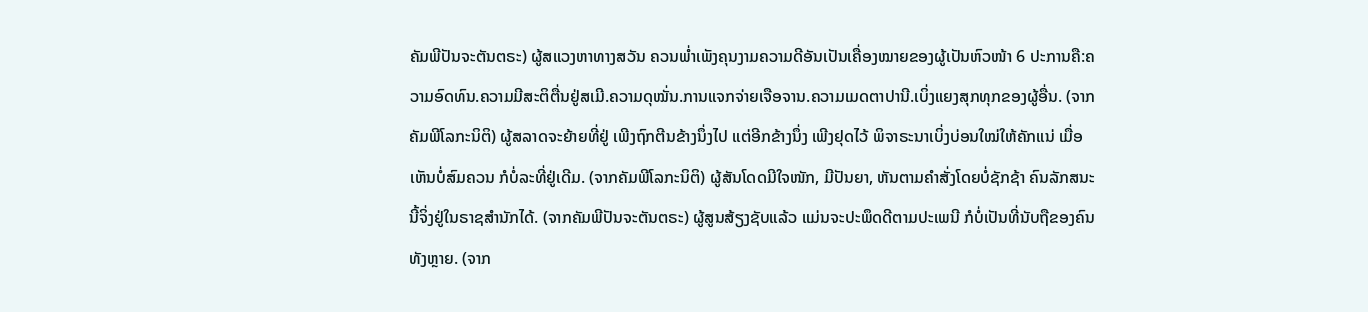ຄັມພີປັນຈະຕັນຕຣະ) ຜູ້ສແວງຫາທາງສວັນ ຄວນພ່ຳເພັງຄຸນງາມຄວາມດີອັນເປັນເຄື່ອງໝາຍຂອງຜູ້ເປັນຫົວໜ້າ 6 ປະການຄື:ຄວາມອົດທົນ.ຄວາມມີສະຕິຕື່ນຢູ່ສເມີ.ຄວາມດຸໝັ່ນ.ການແຈກຈ່າຍເຈືອຈານ.ຄວາມເມດຕາປານີ.ເບິ່ງແຍງສຸກທຸກຂອງຜູ້ອື່ນ. (ຈາກຄັມພີໂລກະນິຕິ) ຜູ້ສລາດຈະຍ້າຍທີ່ຢູ່ ເພີງຖົກຕີນຂ້າງນຶ່ງໄປ ແຕ່ອີກຂ້າງນຶ່ງ ເພີງຢຸດໄວ້ ພິຈາຣະນາເບິ່ງບ່ອນໃໝ່ໃຫ້ຄັກແນ່ ເມື່ອເຫັນບໍ່ສົມຄວນ ກໍບໍ່ລະທີ່ຢູ່ເດີມ. (ຈາກຄັມພີໂລກະນິຕິ) ຜູ້ສັນໂດດມີໃຈໜັກ, ມີປັນຍາ, ຫັນຕາມຄຳສັ່ງໂດຍບໍ່ຊັກຊ້າ ຄົນລັກສນະນີ້ຈິ່ງຢູ່ໃນຣາຊສຳນັກໄດ້. (ຈາກຄັມພີປັນຈະຕັນຕຣະ) ຜູ້ສູນສ້ຽງຊັບແລ້ວ ແມ່ນຈະປະພຶດດີຕາມປະເພນີ ກໍບໍ່ເປັນທີ່ນັບຖືຂອງຄົນທັງຫຼາຍ. (ຈາກ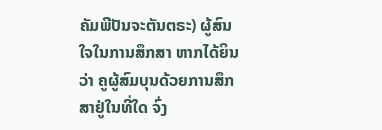ຄັມພີປັນຈະຕັນຕຣະ) ຜູ້ສົນໃຈໃນການສຶກສາ ຫາກໄດ້ຍິນວ່າ ຄູຜູ້ສົມບຸນດ້ວຍການສຶກສາຢູ່ໃນທີ່ໃດ ຈົ່ງ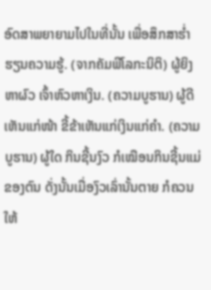ອົດສາພຍາຍາມໄປໃນທີ່ນັ້ນ ເພື່ອສຶກສາຮ່ຳຮຽນຄວາມຮູ້. (ຈາກຄັມພີໂລກະນິຕິ) ຜູ້ຍິງຫາຜົວ ເຈົ້າຫົວຫາເງິນ. (ຄວາມບູຮານ) ຜູ້ດີເຫັນແກ່ໜ້າ ຂີ້ຂ້າເຫັນແກ່ເງິນແກ່ຄຳ. (ຄວາມບູຮານ) ຜູ້ໃດ ກິນຊີ້ນງົວ ກໍເໝືອນກິນຊີ້ນແມ່ຂອງຕົນ ດັ່ງນັ້ນເມື່ອງົວເລົ່ານັ້ນຕາຍ ກໍຄວນໃຫ້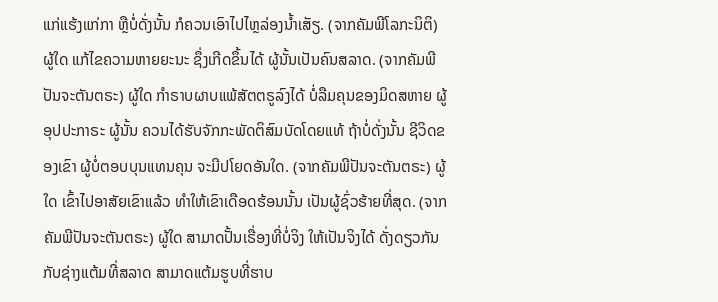ແກ່ແຮ້ງແກ່ກາ ຫຼືບໍ່ດັ່ງນັ້ນ ກໍຄວນເອົາໄປໄຫຼລ່ອງນ້ຳເສັຽ. (ຈາກຄັມພີໂລກະນິຕິ) ຜູ້ໃດ ແກ້ໄຂຄວາມຫາຍຍະນະ ຊຶ່ງເກີດຂຶ້ນໄດ້ ຜູ້ນັ້ນເປັນຄົນສລາດ. (ຈາກຄັມພີປັນຈະຕັນຕຣະ) ຜູ້ໃດ ກຳຣາບຜາບແພ້ສັຕຕຣູລົງໄດ້ ບໍ່ລືມຄຸນຂອງມິດສຫາຍ ຜູ້ອຸປປະກາຣະ ຜູ້ນັ້ນ ຄວນໄດ້ຮັບຈັກກະພັດຕິສົມບັດໂດຍແທ້ ຖ້າບໍ່ດັ່ງນັ້ນ ຊີວິດຂອງເຂົາ ຜູ້ບໍ່ຕອບບຸນແທນຄຸນ ຈະມີປໂຍດອັນໃດ. (ຈາກຄັມພີປັນຈະຕັນຕຣະ) ຜູ້ໃດ ເຂົ້າໄປອາສັຍເຂົາແລ້ວ ທຳໃຫ້ເຂົາເດືອດຮ້ອນນັ້ນ ເປັນຜູ້ຊົ່ວຮ້າຍທີ່ສຸດ. (ຈາກຄັມພີປັນຈະຕັນຕຣະ) ຜູ້ໃດ ສາມາດປັ້ນເຣື່ອງທີ່ບໍ່ຈິງ ໃຫ້ເປັນຈິງໄດ້ ດັ່ງດຽວກັນກັບຊ່າງແຕ້ມທີ່ສລາດ ສາມາດແຕ້ມຮູບທີ່ຮາບ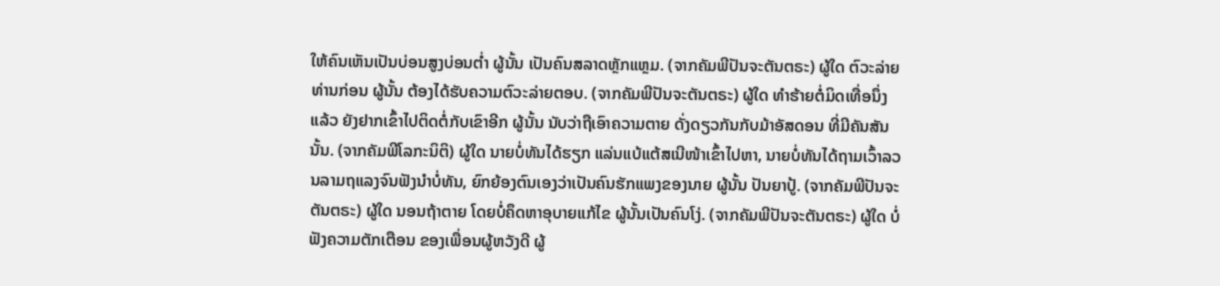ໃຫ້ຄົນເຫັນເປັນບ່ອນສູງບ່ອນຕ່ຳ ຜູ້ນັ້ນ ເປັນຄົນສລາດຫຼັກແຫຼມ. (ຈາກຄັມພີປັນຈະຕັນຕຣະ) ຜູ້ໃດ ຕົວະລ່າຍທ່ານກ່ອນ ຜູ້ນັ້ນ ຕ້ອງໄດ້ຮັບຄວາມຕົວະລ່າຍຕອບ. (ຈາກຄັມພີປັນຈະຕັນຕຣະ) ຜູ້ໃດ ທຳຮ້າຍຕໍ່ມິດເທື່ອນຶ່ງແລ້ວ ຍັງຢາກເຂົ້າໄປຕິດຕໍ່ກັບເຂົາອີກ ຜູ້ນັ້ນ ນັບວ່າຖືເອົາຄວາມຕາຍ ດັ່ງດຽວກັນກັບມ້າອັສດອນ ທີ່ມີຄັນສັນນັ້ນ. (ຈາກຄັມພີໂລກະນິຕິ) ຜູ້ໃດ ນາຍບໍ່ທັນໄດ້ຮຽກ ແລ່ນແບ້ແຕ້ສເນີໜ້າເຂົ້າໄປຫາ, ນາຍບໍ່ທັນໄດ້ຖາມເວົ້າລວນລາມຖແລງຈົນຟັງນຳບໍ່ທັນ, ຍົກຍ້ອງຕົນເອງວ່າເປັນຄົນຮັກແພງຂອງນາຍ ຜູ້ນັ້ນ ປັນຍາປູ້. (ຈາກຄັມພີປັນຈະຕັນຕຣະ) ຜູ້ໃດ ນອນຖ້າຕາຍ ໂດຍບໍ່ຄຶດຫາອຸບາຍແກ້ໄຂ ຜູ້ນັ້ນເປັນຄົນໂງ່. (ຈາກຄັມພີປັນຈະຕັນຕຣະ) ຜູ້ໃດ ບໍ່ຟັງຄວາມຕັກເຕືອນ ຂອງເພື່ອນຜູ້ຫວັງດີ ຜູ້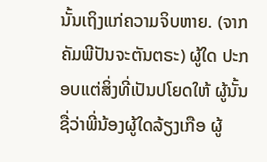ນັ້ນເຖິງແກ່ຄວາມຈິບຫາຍ. (ຈາກຄັມພີປັນຈະຕັນຕຣະ) ຜູ້ໃດ ປະກອບແຕ່ສິ່ງທີ່ເປັນປໂຍດໃຫ້ ຜູ້ນັ້ນ ຊື່ວ່າພີ່ນ້ອງຜູ້ໃດລ້ຽງເກືອ ຜູ້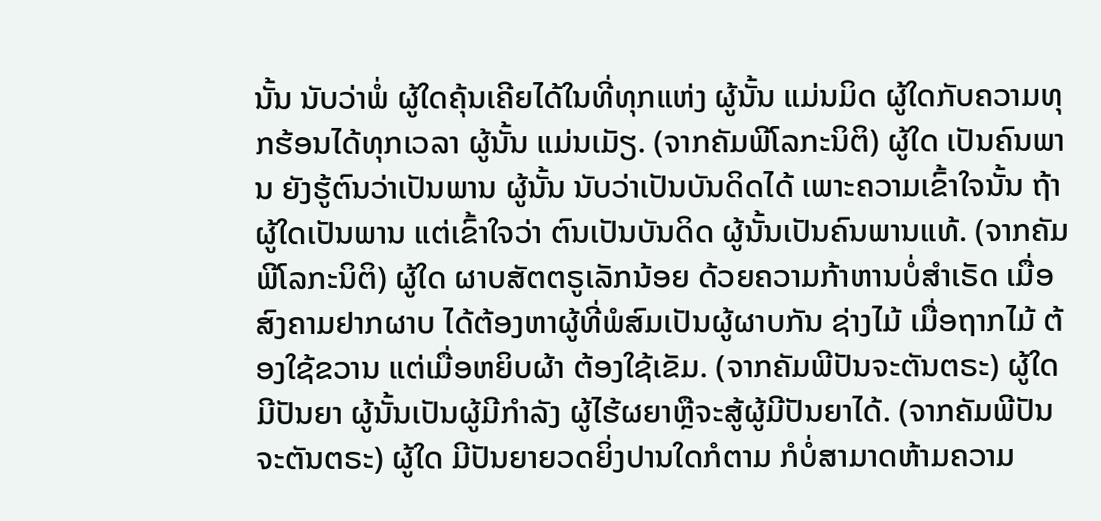ນັ້ນ ນັບວ່າພໍ່ ຜູ້ໃດຄຸ້ນເຄີຍໄດ້ໃນທີ່ທຸກແຫ່ງ ຜູ້ນັ້ນ ແມ່ນມິດ ຜູ້ໃດກັບຄວາມທຸກຮ້ອນໄດ້ທຸກເວລາ ຜູ້ນັ້ນ ແມ່ນເມັຽ. (ຈາກຄັມພີໂລກະນິຕິ) ຜູ້ໃດ ເປັນຄົນພານ ຍັງຮູ້ຕົນວ່າເປັນພານ ຜູ້ນັ້ນ ນັບວ່າເປັນບັນດິດໄດ້ ເພາະຄວາມເຂົ້າໃຈນັ້ນ ຖ້າຜູ້ໃດເປັນພານ ແຕ່ເຂົ້າໃຈວ່າ ຕົນເປັນບັນດິດ ຜູ້ນັ້ນເປັນຄົນພານແທ້. (ຈາກຄັມພີໂລກະນິຕິ) ຜູ້ໃດ ຜາບສັຕຕຣູເລັກນ້ອຍ ດ້ວຍຄວາມກ້າຫານບໍ່ສຳເຣັດ ເມື່ອສົງຄາມຢາກຜາບ ໄດ້ຕ້ອງຫາຜູ້ທີ່ພໍສົມເປັນຜູ້ຜາບກັນ ຊ່າງໄມ້ ເມື່ອຖາກໄມ້ ຕ້ອງໃຊ້ຂວານ ແຕ່ເມື່ອຫຍິບຜ້າ ຕ້ອງໃຊ້ເຂັມ. (ຈາກຄັມພີປັນຈະຕັນຕຣະ) ຜູ້ໃດ ມີປັນຍາ ຜູ້ນັ້ນເປັນຜູ້ມີກຳລັງ ຜູ້ໄຮ້ຜຍາຫຼືຈະສູ້ຜູ້ມີປັນຍາໄດ້. (ຈາກຄັມພີປັນຈະຕັນຕຣະ) ຜູ້ໃດ ມີປັນຍາຍວດຍິ່ງປານໃດກໍຕາມ ກໍບໍ່ສາມາດຫ້າມຄວາມ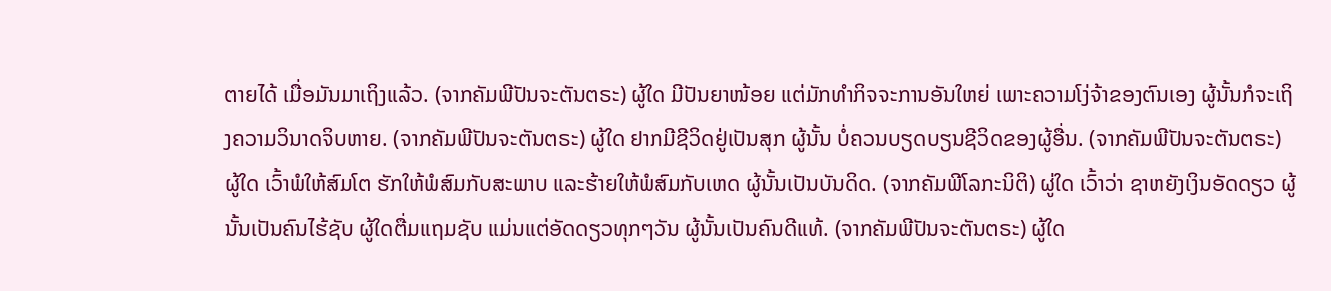ຕາຍໄດ້ ເມື່ອມັນມາເຖິງແລ້ວ. (ຈາກຄັມພີປັນຈະຕັນຕຣະ) ຜູ້ໃດ ມີປັນຍາໜ້ອຍ ແຕ່ມັກທຳກິຈຈະການອັນໃຫຍ່ ເພາະຄວາມໂງ່ຈ້າຂອງຕົນເອງ ຜູ້ນັ້ນກໍຈະເຖິງຄວາມວິນາດຈິບຫາຍ. (ຈາກຄັມພີປັນຈະຕັນຕຣະ) ຜູ້ໃດ ຢາກມີຊີວິດຢູ່ເປັນສຸກ ຜູ້ນັ້ນ ບໍ່ຄວນບຽດບຽນຊີວິດຂອງຜູ້ອື່ນ. (ຈາກຄັມພີປັນຈະຕັນຕຣະ) ຜູ້ໃດ ເວົ້າພໍໃຫ້ສົມໂຕ ຮັກໃຫ້ພໍສົມກັບສະພາບ ແລະຮ້າຍໃຫ້ພໍສົມກັບເຫດ ຜູ້ນັ້ນເປັນບັນດິດ. (ຈາກຄັມພີໂລກະນິຕິ) ຜູ່ໃດ ເວົ້າວ່າ ຊາຫຍັງເງິນອັດດຽວ ຜູ້ນັ້ນເປັນຄົນໄຮ້ຊັບ ຜູ້ໃດຕື່ມແຖມຊັບ ແມ່ນແຕ່ອັດດຽວທຸກໆວັນ ຜູ້ນັ້ນເປັນຄົນດີແທ້. (ຈາກຄັມພີປັນຈະຕັນຕຣະ) ຜູ້ໃດ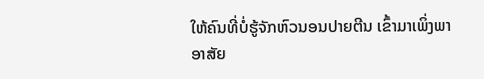ໃຫ້ຄົນທີ່ບໍ່ຮູ້ຈັກຫົວນອນປາຍຕີນ ເຂົ້າມາເພິ່ງພາອາສັຍ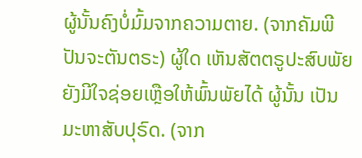ຜູ້ນັ້ນຄົງບໍ່ມົ້ມຈາກຄວາມຕາຍ. (ຈາກຄັມພີປັນຈະຕັນຕຣະ) ຜູ້ໃດ ເຫັນສັຕຕຣູປະສົບພັຍ ຍັງມີໃຈຊ່ອຍເຫຼືອໃຫ້ພົ້ນພັຍໄດ້ ຜູ້ນັ້ນ ເປັນມະຫາສັບປຸຣົດ. (ຈາກ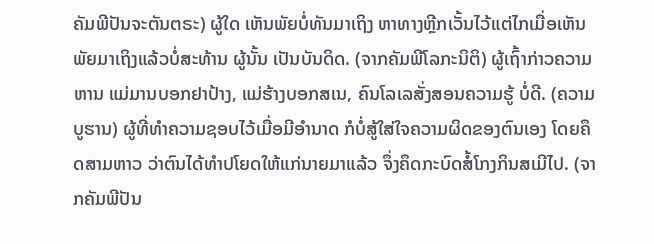ຄັມພີປັນຈະຕັນຕຣະ) ຜູ້ໃດ ເຫັນພັຍບໍ່ທັນມາເຖິງ ຫາທາງຫຼີກເວັ້ນໄວ້ແຕ່ໄກເມື່ອເຫັນພັຍມາເຖິງແລ້ວບໍ່ສະທ້ານ ຜູ້ນັ້ນ ເປັນບັນດິດ. (ຈາກຄັມພີໂລກະນິຕິ) ຜູ້ເຖົ້າກ່າວຄວາມຫານ ແມ່ມານບອກຢາປ້າງ, ແມ່ຮ້າງບອກສເນ, ຄົນໂລເລສັ່ງສອນຄວາມຮູ້ ບໍ່ດີ. (ຄວາມບູຮານ) ຜູ້ທີ່ທຳຄວາມຊອບໄວ້ເມື່ອມີອຳນາດ ກໍບໍ່ສູ້ໃສ່ໃຈຄວາມຜິດຂອງຕົນເອງ ໂດຍຄຶດສາມຫາວ ວ່າຕົນໄດ້ທຳປໂຍດໃຫ້ແກ່ນາຍມາແລ້ວ ຈຶ່ງຄຶດກະບົດສໍ້ໂກງກິນສເມີໄປ. (ຈາກຄັມພີປັນ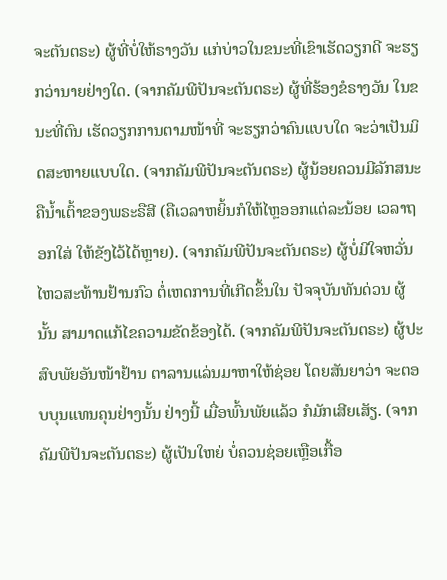ຈະຕັນຕຣະ) ຜູ້ທີ່ບໍ່ໃຫ້ຣາງວັນ ແກ່ບ່າວໃນຂນະທີ່ເຂົາເຮັດວຽກດີ ຈະຮຽກວ່ານາຍຢ່າງໃດ. (ຈາກຄັມພີປັນຈະຕັນຕຣະ) ຜູ້ທີ່ຮ້ອງຂໍຣາງວັນ ໃນຂນະທີ່ຕົນ ເຮັດວຽກການຕາມໜ້າທີ່ ຈະຮຽກວ່າຄົນແບບໃດ ຈະວ່າເປັນມິດສະຫາຍແບບໃດ. (ຈາກຄັມພີປັນຈະຕັນຕຣະ) ຜູ້ນ້ອຍຄວນມີລັກສນະຄືນ້ຳເຕົ້າຂອງພຣະຣືສີ (ຄືເວລາຫຍິ້ນກໍໃຫ້ໄຫຼອອກແຕ່ລະນ້ອຍ ເວລາຖອກໃສ່ ໃຫ້ຂັງໄວ້ໄດ້ຫຼາຍ). (ຈາກຄັມພີປັນຈະຕັນຕຣະ) ຜູ້ບໍ່ມີໃຈຫວັ່ນໄຫວສະທ້ານຢ້ານກົວ ຕໍ່ເຫດການທີ່ເກີດຂຶ້ນໃນ ປັຈຈຸບັນທັນດ່ວນ ຜູ້ນັ້ນ ສາມາດແກ້ໄຂຄວາມຂັດຂ້ອງໄດ້. (ຈາກຄັມພີປັນຈະຕັນຕຣະ) ຜູ້ປະສົບພັຍອັນໜ້າຢ້ານ ຕາລານແລ່ນມາຫາໃຫ້ຊ່ອຍ ໂດຍສັນຍາວ່າ ຈະຕອບບຸນແທນຄຸນຢ່າງນັ້ນ ຢ່າງນີ້ ເມື່ອພົ້ນພັຍແລ້ວ ກໍມັກເສີຍເສັຽ. (ຈາກຄັມພີປັນຈະຕັນຕຣະ) ຜູ້ເປັນໃຫຍ່ ບໍ່ຄວນຊ່ອຍເຫຼືອເກື້ອ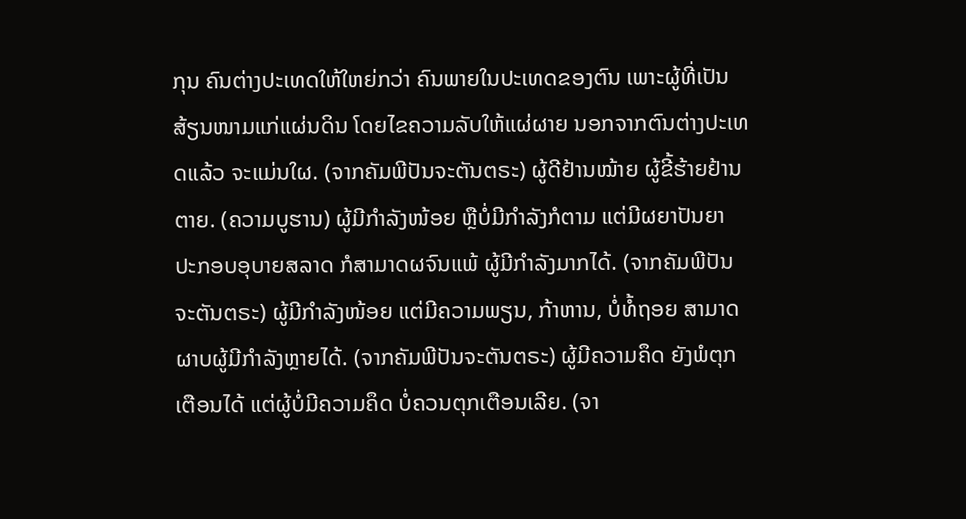ກຸນ ຄົນຕ່າງປະເທດໃຫ້ໃຫຍ່ກວ່າ ຄົນພາຍໃນປະເທດຂອງຕົນ ເພາະຜູ້ທີ່ເປັນສ້ຽນໜາມແກ່ແຜ່ນດິນ ໂດຍໄຂຄວາມລັບໃຫ້ແຜ່ຜາຍ ນອກຈາກຕົນຕ່າງປະເທດແລ້ວ ຈະແມ່ນໃຜ. (ຈາກຄັມພີປັນຈະຕັນຕຣະ) ຜູ້ດີຢ້ານໝ້າຍ ຜູ້ຂີ້ຮ້າຍຢ້ານຕາຍ. (ຄວາມບູຮານ) ຜູ້ມີກຳລັງໜ້ອຍ ຫຼືບໍ່ມີກຳລັງກໍຕາມ ແຕ່ມີຜຍາປັນຍາ ປະກອບອຸບາຍສລາດ ກໍສາມາດຜຈົນແພ້ ຜູ້ມີກຳລັງມາກໄດ້. (ຈາກຄັມພີປັນຈະຕັນຕຣະ) ຜູ້ມີກຳລັງໜ້ອຍ ແຕ່ມີຄວາມພຽນ, ກ້າຫານ, ບໍ່ທໍ້ຖອຍ ສາມາດຜາບຜູ້ມີກຳລັງຫຼາຍໄດ້. (ຈາກຄັມພີປັນຈະຕັນຕຣະ) ຜູ້ມີຄວາມຄຶດ ຍັງພໍຕຸກເຕືອນໄດ້ ແຕ່ຜູ້ບໍ່ມີຄວາມຄຶດ ບໍ່ຄວນຕຸກເຕືອນເລີຍ. (ຈາ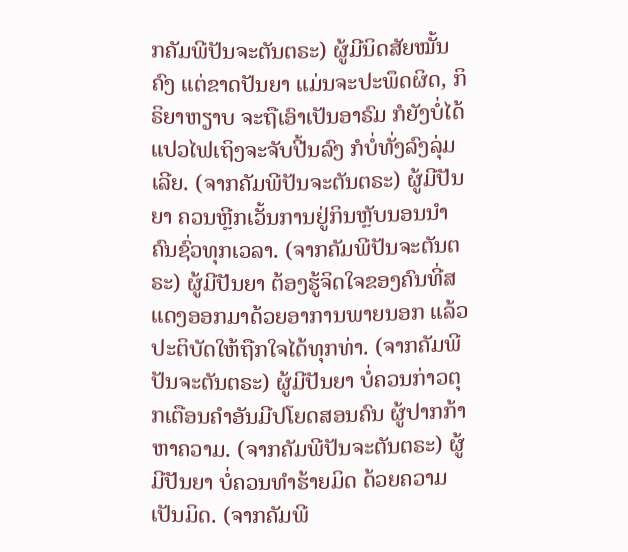ກຄັມພີປັນຈະຕັນຕຣະ) ຜູ້ມີນິດສັຍໝັ້ນຄົງ ແຕ່ຂາດປັນຍາ ແມ່ນຈະປະພຶດຜິດ, ກິຣິຍາຫຽາບ ຈະຖືເອົາເປັນອາຣົມ ກໍຍັງບໍ່ໄດ້ ແປວໄຟເຖິງຈະຈັບປີ້ນລົງ ກໍບໍ່ທັ່ງລົງລຸ່ມເລີຍ. (ຈາກຄັມພີປັນຈະຕັນຕຣະ) ຜູ້ມີປັນຍາ ຄວນຫຼີກເວັ້ນການຢູ່ກິນຫຼັບນອນນຳຄົນຊົ່ວທຸກເວລາ. (ຈາກຄັມພີປັນຈະຕັນຕຣະ) ຜູ້ມີປັນຍາ ຕ້ອງຮູ້ຈິດໃຈຂອງຄົນທີ່ສແດງອອກມາດ້ວຍອາການພາຍນອກ ແລ້ວປະຕິບັດໃຫ້ຖືກໃຈໄດ້ທຸກທ່າ. (ຈາກຄັມພີປັນຈະຕັນຕຣະ) ຜູ້ມີປັນຍາ ບໍ່ຄວນກ່າວຕຸກເຕືອນຄຳອັນມີປໂຍດສອນຄົນ ຜູ້ປາກກ້າຫາຄວາມ. (ຈາກຄັມພີປັນຈະຕັນຕຣະ) ຜູ້ມີປັນຍາ ບໍ່ຄວນທຳຮ້າຍມິດ ດ້ວຍຄວາມເປັນມິດ. (ຈາກຄັມພີ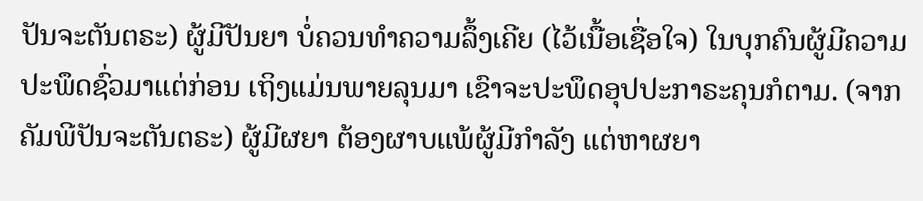ປັນຈະຕັນຕຣະ) ຜູ້ມີປັນຍາ ບໍ່ຄວນທຳຄວາມລຶ້ງເຄີຍ (ໄວ້ເນື້ອເຊື່ອໃຈ) ໃນບຸກຄົນຜູ້ມີຄວາມປະພຶດຊົ່ວມາແຕ່ກ່ອນ ເຖິງແມ່ນພາຍລຸນມາ ເຂົາຈະປະພຶດອຸປປະກາຣະຄຸນກໍຕາມ. (ຈາກຄັມພີປັນຈະຕັນຕຣະ) ຜູ້ມີຜຍາ ຕ້ອງຜາບແພ້ຜູ້ມີກຳລັງ ແຕ່ຫາຜຍາ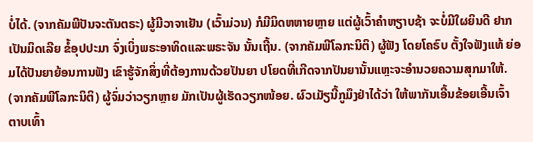ບໍ່ໄດ້. (ຈາກຄັມພີປັນຈະຕັນຕຣະ) ຜູ້ມີວາຈາເຢັນ (ເວົ້າມ່ວນ) ກໍມີມິດຫຫາຍຫຼາຍ ແຕ່ຜູ້ເວົ້າຄຳຫຽາບຊ້າ ຈະບໍ່ມີໃຜຍິນດີ ຢາກເປັນມິດເລີຍ ຂໍ້ອຸປປະມາ ຈົ່ງເບິ່ງພຣະອາທິດແລະພຣະຈັນ ນັ້ນເຖີ້ນ. (ຈາກຄັມພີໂລກະນິຕິ) ຜູ້ຟັງ ໂດຍໂຄຣົບ ຕັ້ງໃຈຟັງແທ້ ຍ່ອມໄດ້ປັນຍາຍ້ອນການຟັງ ເຂົາຮູ້ຈັກສິ່ງທີ່ຕ້ອງການດ້ວຍປັນຍາ ປໂຍດທີ່ເກີດຈາກປັນຍານັ້ນແຫຼະຈະອຳນວຍຄວາມສຸກມາໃຫ້. (ຈາກຄັມພີໂລກະນິຕິ) ຜູ້ຈົ່ມວ່າວຽກຫຼາຍ ມັກເປັນຜູ້ເຮັດວຽກໜ້ອຍ. ຜົວເມັຽນີ້ກູມຶງຢ່າໄດ້ວ່າ ໃຫ້ພາກັນເອີ້ນຂ້ອຍເອີ້ນເຈົ້າ ຕາບເທົ້າ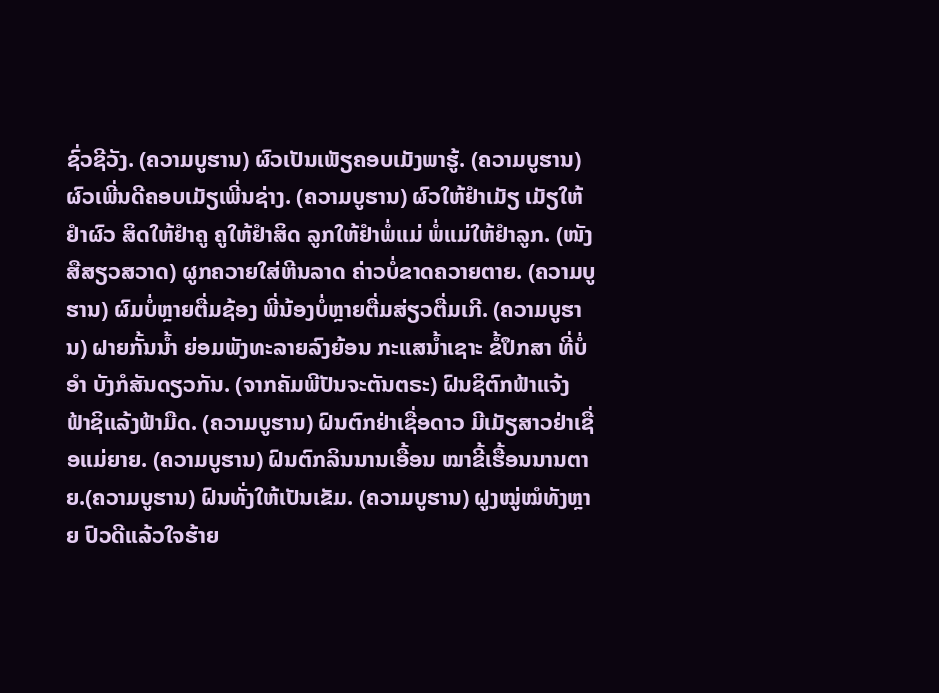ຊົ່ວຊີວັງ. (ຄວາມບູຮານ) ຜົວເປັນເພັຽຄອບເມັງພາຮູ້. (ຄວາມບູຮານ) ຜົວເພີ່ນດີຄອບເມັຽເພີ່ນຊ່າງ. (ຄວາມບູຮານ) ຜົວໃຫ້ຢຳເມັຽ ເມັຽໃຫ້ຢຳຜົວ ສິດໃຫ້ຢຳຄູ ຄູໃຫ້ຢຳສິດ ລູກໃຫ້ຢຳພໍ່ແມ່ ພໍ່ແມ່ໃຫ້ຢຳລູກ. (ໜັງສືສຽວສວາດ) ຜູກຄວາຍໃສ່ຫີນລາດ ຄ່າວບໍ່ຂາດຄວາຍຕາຍ. (ຄວາມບູຮານ) ຜົມບໍ່ຫຼາຍຕື່ມຊ້ອງ ພີ່ນ້ອງບໍ່ຫຼາຍຕື່ມສ່ຽວຕື່ມເກີ. (ຄວາມບູຮານ) ຝາຍກັ້ນນ້ຳ ຍ່ອມພັງທະລາຍລົງຍ້ອນ ກະແສນ້ຳເຊາະ ຂໍ້ປຶກສາ ທີ່ບໍ່ອຳ ບັງກໍສັນດຽວກັນ. (ຈາກຄັມພີປັນຈະຕັນຕຣະ) ຝົນຊິຕົກຟ້າແຈ້ງ ຟ້າຊິແລ້ງຟ້າມືດ. (ຄວາມບູຮານ) ຝົນຕົກຢ່າເຊື່ອດາວ ມີເມັຽສາວຢ່າເຊື່ອແມ່ຍາຍ. (ຄວາມບູຮານ) ຝົນຕົກລິນນານເອື້ອນ ໝາຂີ້ເຮື້ອນນານຕາຍ.(ຄວາມບູຮານ) ຝົນທັ່ງໃຫ້ເປັນເຂັມ. (ຄວາມບູຮານ) ຝູງໝູ່ໝໍທັງຫຼາຍ ປົວດີແລ້ວໃຈຮ້າຍ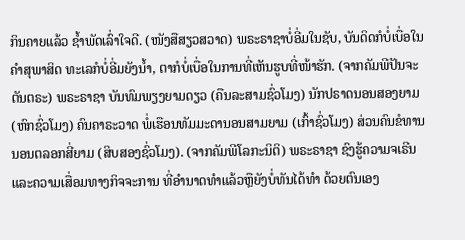ກິນຄາຍແລ້ວ ຊ້ຳພັດເລົ່າໃຈດີ. (ໜັງສືສຽວສວາດ) ພຣະຣາຊາບໍ່ອີ່ມໃນຊັບ, ບັນດິດກໍບໍ່ເບື່ອໃນ ຄຳສຸພາສິດ ທະເລກໍບໍ່ອີ່ມຍັງນ້ຳ, ຕາກໍບໍ່ເບື່ອໃນການທີ່ເຫັນຮູບທີ່ໜ້າຮັກ. (ຈາກຄັມພີປັນຈະຕັນຕຣະ) ພຣະຣາຊາ ບັນທົມພຽງຍາມດຽວ (ຄືນລະສາມຊົ່ວໂມງ) ນັກປຣາດນອນສອງຍາມ (ຫົກຊົ່ວໂມງ) ຄົນຄາຣະວາດ ພໍ່ເຮືອນທັມມະດານອນສາມຍາມ (ເກົ້າຊົ່ວໂມງ) ສ່ວນຄົນຂໍທານນອນຕລອກສີ່ຍາມ (ສິບສອງຊົ່ວໂມງ). (ຈາກຄັມພີໂລກະນິຕິ) ພຣະຣາຊາ ຊົງຮູ້ຄວາມຈເຣີນແລະຄວາມເສື່ອມທາງກິຈຈະການ ທີ່ອຳນາດທຳແລ້ວຫຼືຍັງບໍ່ທັນໄດ້ທຳ ດ້ວຍຕົນເອງ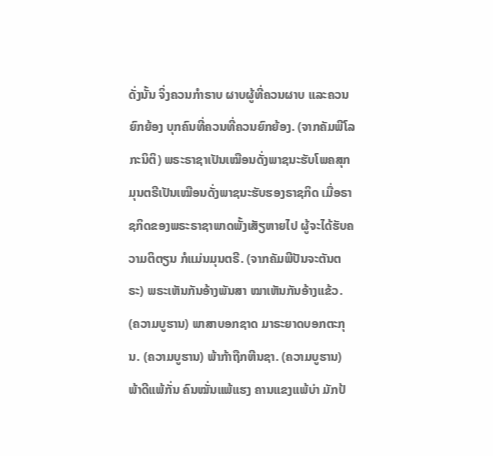ດັ່ງນັ້ນ ຈິ່ງຄວນກຳຣາບ ຜາບຜູ້ທີ່ຄວນຜາບ ແລະຄວນຍົກຍ້ອງ ບຸກຄົນທີ່ຄວນທີ່ຄວນຍົກຍ້ອງ. (ຈາກຄັມພີໂລກະນິຕິ) ພຣະຣາຊາເປັນເໝືອນດັ່ງພາຊນະຮັບໂພຄສຸກ ມຸນຕຣີເປັນເໝືອນດັ່ງພາຊນະຮັບຮອງຣາຊກິດ ເມື່ອຣາຊກິດຂອງພຣະຣາຊາພາດພັ້ງເສັຽຫາຍໄປ ຜູ້ຈະໄດ້ຮັບຄວາມຕິຕຽນ ກໍແມ່ນມຸນຕຣີ. (ຈາກຄັມພີປັນຈະຕັນຕຣະ) ພຣະເຫັນກັນອ້າງພັນສາ ໝາເຫັນກັນອ້າງແຂ້ວ. (ຄວາມບູຮານ) ພາສາບອກຊາດ ມາຣະຍາດບອກຕະກຸນ. (ຄວາມບູຮານ) ພ້າກ້າຖືກຫີນຊາ. (ຄວາມບູຮານ) ພ້າດີແພ້ກັ່ນ ຄົນໝັ່ນແພ້ແຮງ ຄານແຂງແພ້ບ່າ ມັກປ້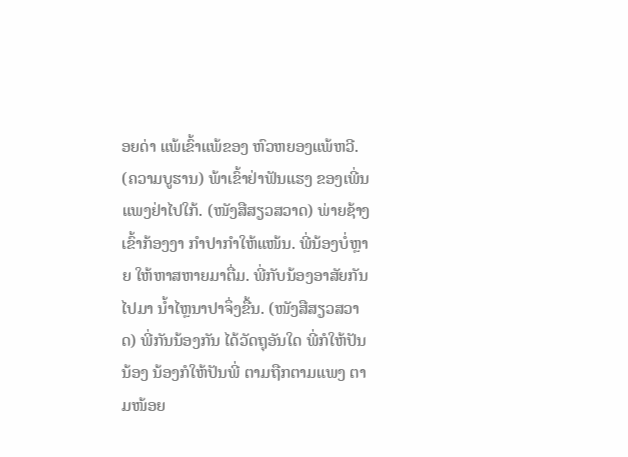ອຍດ່າ ແພ້ເຂົ້າແພ້ຂອງ ຫົວຫຍອງແພ້ຫວີ. (ຄວາມບູຮານ) ພ້າເຂົ້າຢ່າຟັນແຮງ ຂອງເພີ່ນແພງຢ່າໄປໃກ້. (ໜັງສືສຽວສວາດ) ພ່າຍຊ້າງເຂົ້າກ້ອງງາ ກຳປາກຳໃຫ້ແໜ້ນ. ພີ່ນ້ອງບໍ່ຫຼາຍ ໃຫ້ຫາສຫາຍມາຕື່ມ. ພີ່ກັບນ້ອງອາສັຍກັນໄປມາ ນ້ຳໄຫຼນາປາຈຶ່ງຂື້ນ. (ໜັງສືສຽວສວາດ) ພີ່ກັນນ້ອງກັນ ໄດ້ວັດຖຸອັນໃດ ພີ່ກໍໃຫ້ປັນນ້ອງ ນ້ອງກໍໃຫ້ປັນພີ່ ຕາມຖືກຕາມແພງ ຕາມໜ້ອຍ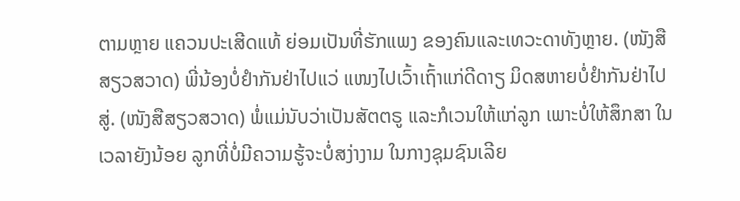ຕາມຫຼາຍ ແຄວນປະເສີດແທ້ ຍ່ອມເປັນທີ່ຮັກແພງ ຂອງຄົນແລະເທວະດາທັງຫຼາຍ. (ໜັງສືສຽວສວາດ) ພີ່ນ້ອງບໍ່ຢຳກັນຢ່າໄປແວ່ ແໜງໄປເວົ້າເຖົ້າແກ່ດີດາຽ ມິດສຫາຍບໍ່ຢຳກັນຢ່າໄປສູ່. (ໜັງສືສຽວສວາດ) ພໍ່ແມ່ນັບວ່າເປັນສັຕຕຣູ ແລະກໍເວນໃຫ້ແກ່ລູກ ເພາະບໍ່ໃຫ້ສຶກສາ ໃນເວລາຍັງນ້ອຍ ລູກທີ່ບໍ່ມີຄວາມຮູ້ຈະບໍ່ສງ່າງາມ ໃນກາງຊຸມຊົນເລີຍ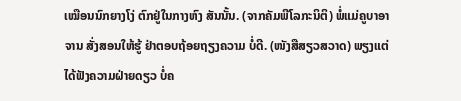ເໝືອນນົກຍາງໂງ່ ຕົກຢູ່ໃນກາງຫົງ ສັນນັ້ນ. (ຈາກຄັມພີໂລກະນິຕິ) ພໍ່ແມ່ຄູບາອາຈານ ສັ່ງສອນໃຫ້ຮູ້ ຢ່າຕອບຖ້ອຍຖຽງຄວາມ ບໍ່ດີ. (ໜັງສືສຽວສວາດ) ພຽງແຕ່ໄດ້ຟັງຄວາມຝ່າຍດຽວ ບໍ່ຄ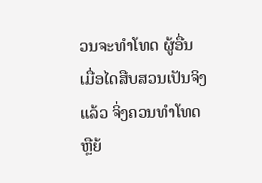ວນຈະທຳໂທດ ຜູ້ອື່ນ ເມື່ອໄດສືບສວນເປັນຈິງແລ້ວ ຈິ່ງຄວນທຳໂທດ ຫຼືຍ້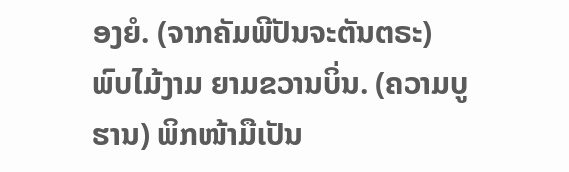ອງຍໍ. (ຈາກຄັມພີປັນຈະຕັນຕຣະ) ພົບໄມ້ງາມ ຍາມຂວານບິ່ນ. (ຄວາມບູຮານ) ພິກໜ້າມືເປັນ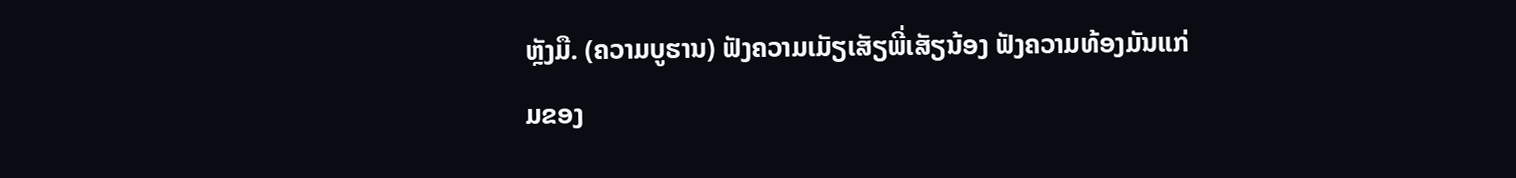ຫຼັງມື. (ຄວາມບູຮານ) ຟັງຄວາມເມັຽເສັຽພີ່ເສັຽນ້ອງ ຟັງຄວາມທ້ອງມັນແກ່ມຂອງ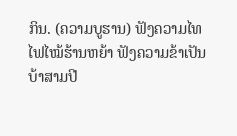ກິນ. (ຄວາມບູຮານ) ຟັງຄວາມໄທໄຟໄໝ້ຮ້ານຫຍ້າ ຟັງຄວາມຂ້າເປັນບ້າສາມປີ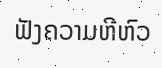ຟັງຄວາມຫີຫົວ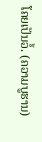ໂຄຍເປັນວໍ້. (ຄວາມບູຮານ)